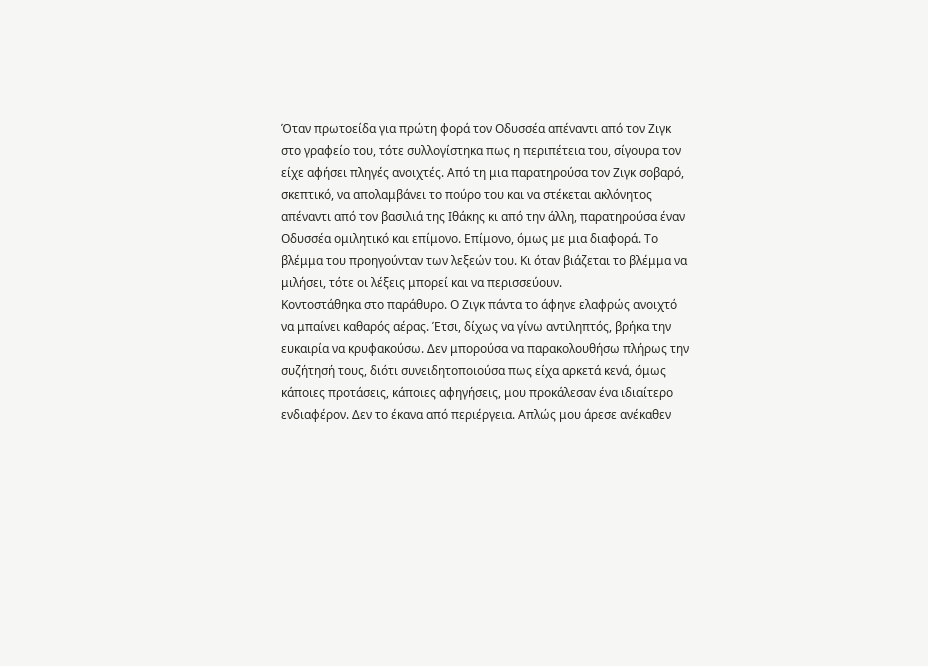Όταν πρωτοείδα για πρώτη φορά τον Οδυσσέα απέναντι από τον Ζιγκ στο γραφείο του, τότε συλλογίστηκα πως η περιπέτεια του, σίγουρα τον είχε αφήσει πληγές ανοιχτές. Από τη μια παρατηρούσα τον Ζιγκ σοβαρό, σκεπτικό, να απολαμβάνει το πούρο του και να στέκεται ακλόνητος απέναντι από τον βασιλιά της Ιθάκης κι από την άλλη, παρατηρούσα έναν Οδυσσέα ομιλητικό και επίμονο. Επίμονο, όμως με μια διαφορά. Το βλέμμα του προηγούνταν των λεξεών του. Κι όταν βιάζεται το βλέμμα να μιλήσει, τότε οι λέξεις μπορεί και να περισσεύουν.
Κοντοστάθηκα στο παράθυρο. Ο Ζιγκ πάντα το άφηνε ελαφρώς ανοιχτό να μπαίνει καθαρός αέρας. Έτσι, δίχως να γίνω αντιληπτός, βρήκα την ευκαιρία να κρυφακούσω. Δεν μπορούσα να παρακολουθήσω πλήρως την συζήτησή τους, διότι συνειδητοποιούσα πως είχα αρκετά κενά, όμως κάποιες προτάσεις, κάποιες αφηγήσεις, μου προκάλεσαν ένα ιδιαίτερο ενδιαφέρον. Δεν το έκανα από περιέργεια. Απλώς μου άρεσε ανέκαθεν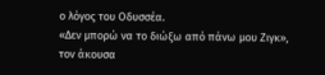ο λόγος του Οδυσσέα.
«Δεν μπορώ να το διώξω από πάνω μου Ζιγκ», τον άκουσα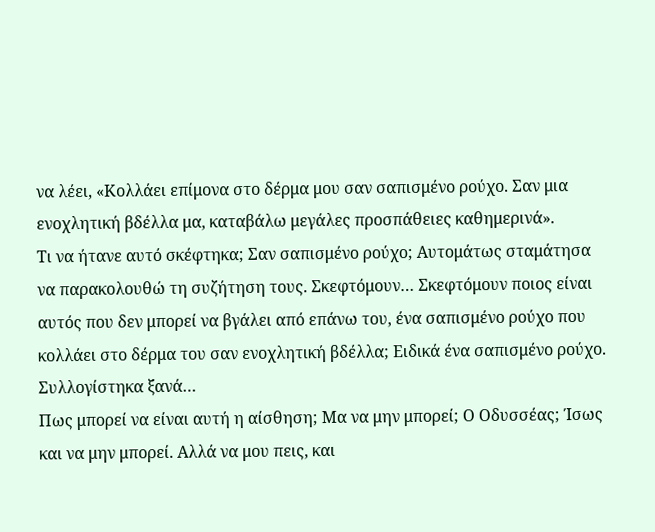να λέει, «Κολλάει επίμονα στο δέρμα μου σαν σαπισμένο ρούχο. Σαν μια ενοχλητική βδέλλα μα, καταβάλω μεγάλες προσπάθειες καθημερινά».
Τι να ήτανε αυτό σκέφτηκα; Σαν σαπισμένο ρούχο; Αυτομάτως σταμάτησα να παρακολουθώ τη συζήτηση τους. Σκεφτόμουν… Σκεφτόμουν ποιος είναι αυτός που δεν μπορεί να βγάλει από επάνω του, ένα σαπισμένο ρούχο που κολλάει στο δέρμα του σαν ενοχλητική βδέλλα; Ειδικά ένα σαπισμένο ρούχο. Συλλογίστηκα ξανά…
Πως μπορεί να είναι αυτή η αίσθηση; Μα να μην μπορεί; Ο Οδυσσέας; Ίσως και να μην μπορεί. Αλλά να μου πεις, και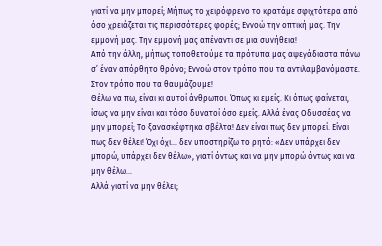γιατί να μην μπορεί; Μήπως το χειρόφρενο το κρατάμε σφιχτότερα από όσο χρειάζεται τις περισσότερες φορές; Εννοώ την οπτική μας. Την εμμονή μας. Την εμμονή μας απέναντι σε μια συνήθεια!
Από την άλλη, μήπως τοποθετούμε τα πρότυπα μας αψεγάδιαστα πάνω σ’ έναν απόρθητο θρόνο; Εννοώ στον τρόπο που τα αντιλαμβανόμαστε. Στον τρόπο που τα θαυμάζουμε!
Θέλω να πω, είναι κι αυτοί άνθρωποι. Όπως κι εμείς. Κι όπως φαίνεται, ίσως να μην είναι και τόσο δυνατοί όσο εμείς. Αλλά ένας Οδυσσέας να μην μπορεί; Το ξανασκέφτηκα σβέλτα! Δεν είναι πως δεν μπορεί. Είναι πως δεν θέλει! Όχι όχι… δεν υποστηρίζω το ρητό: «Δεν υπάρχει δεν μπορώ, υπάρχει δεν θέλω», γιατί όντως και να μην μπορώ όντως και να μην θέλω…
Αλλά γιατί να μην θέλει;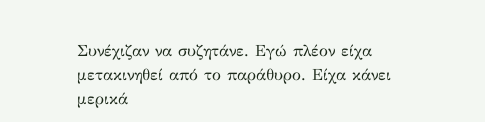Συνέχιζαν να συζητάνε. Εγώ πλέον είχα μετακινηθεί από το παράθυρο. Είχα κάνει μερικά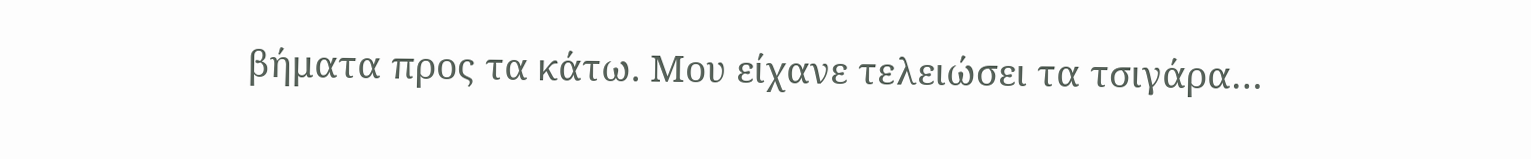βήματα προς τα κάτω. Μου είχανε τελειώσει τα τσιγάρα…